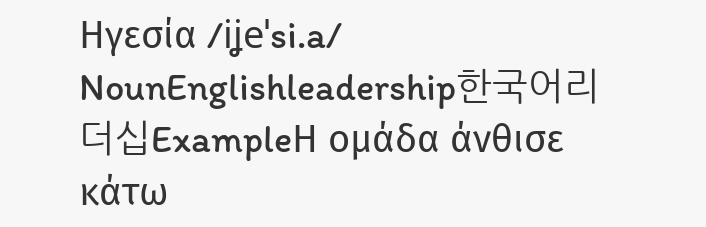Ηγεσία /iʝeˈsi.a/ NounEnglishleadership한국어리더십ExampleΗ ομάδα άνθισε κάτω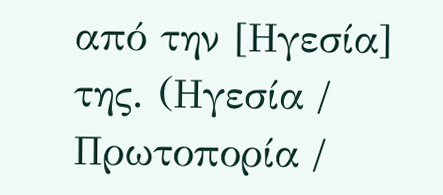από την [Ηγεσία] της. (Ηγεσία / Πρωτοπορία /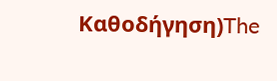Καθοδήγηση)The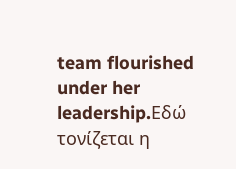team flourished under her leadership.Εδώ τονίζεται η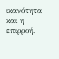ικανότητα και η επιρροή.